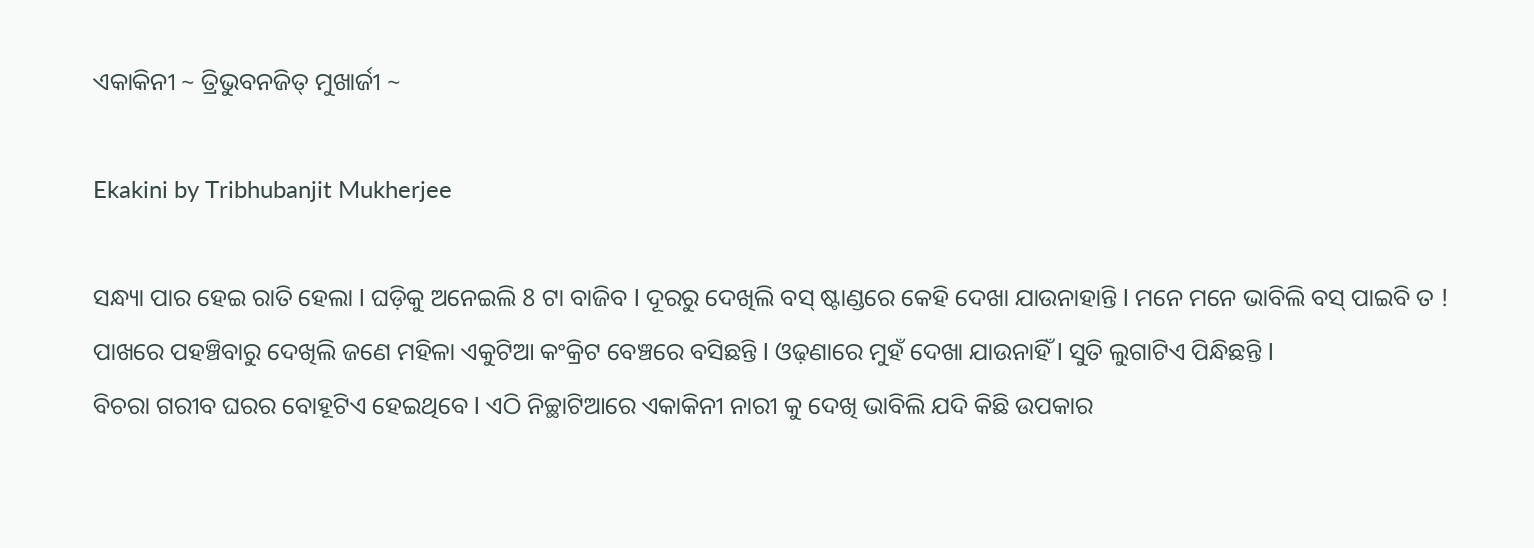ଏକାକିନୀ ~ ତ୍ରିଭୁବନଜିତ୍ ମୁଖାର୍ଜୀ ~

Ekakini by Tribhubanjit Mukherjee

ସନ୍ଧ୍ୟା ପାର ହେଇ ରାତି ହେଲା l ଘଡ଼ିକୁ ଅନେଇଲି 8 ଟା ବାଜିବ l ଦୂରରୁ ଦେଖିଲି ବସ୍ ଷ୍ଟାଣ୍ଡରେ କେହି ଦେଖା ଯାଉନାହାନ୍ତି l ମନେ ମନେ ଭାବିଲି ବସ୍ ପାଇବି ତ ! ପାଖରେ ପହଞ୍ଚିବାରୁ ଦେଖିଲି ଜଣେ ମହିଳା ଏକୁଟିଆ କଂକ୍ରିଟ ବେଞ୍ଚରେ ବସିଛନ୍ତି l ଓଢ଼ଣାରେ ମୁହଁ ଦେଖା ଯାଉନାହିଁ l ସୁତି ଲୁଗାଟିଏ ପିନ୍ଧିଛନ୍ତି l
ବିଚରା ଗରୀବ ଘରର ବୋହୂଟିଏ ହେଇଥିବେ l ଏଠି ନିଚ୍ଛାଟିଆରେ ଏକାକିନୀ ନାରୀ କୁ ଦେଖି ଭାବିଲି ଯଦି କିଛି ଉପକାର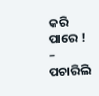କରି ପାରେ !
– ପଚାରିଲି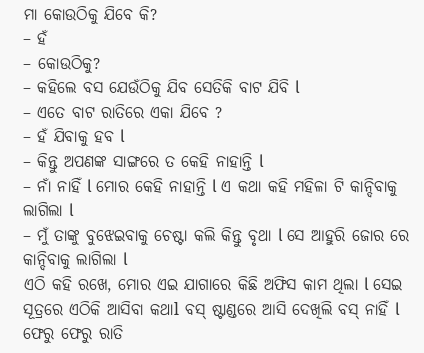ମା କୋଉଠିକୁ ଯିବେ କି?
– ହଁ
– କୋଉଠିକୁ?
– କହିଲେ ବସ ଯେଉଁଠିକୁ ଯିବ ସେତିକି ବାଟ ଯିବି l
– ଏତେ ବାଟ ରାତିରେ ଏକା ଯିବେ ?
– ହଁ ଯିବାକୁ ହବ l
– କିନ୍ତୁ ଅପଣଙ୍କ ସାଙ୍ଗରେ ତ କେହି ନାହାନ୍ତି l
– ନାଁ ନାହିଁ l ମୋର କେହି ନାହାନ୍ତି l ଏ କଥା କହି ମହିଳା ଟି କାନ୍ଦିବାକୁ ଲାଗିଲା l
– ମୁଁ ତାଙ୍କୁ ବୁଝେଇବାକୁ ଚେଷ୍ଟା କଲି କିନ୍ତୁ ବୃଥା l ସେ ଆହୁରି ଜୋର ରେ କାନ୍ଦିବାକୁ ଲାଗିଲା l
ଏଠି କହି ରଖେ, ମୋର ଏଇ ଯାଗାରେ କିଛି ଅଫିସ କାମ ଥିଲା l ସେଇ ସୂତ୍ରରେ ଏଠିକି ଆସିବା କଥାl ବସ୍ ଷ୍ଟାଣ୍ଡରେ ଆସି ଦେଖିଲି ବସ୍ ନାହିଁ l ଫେରୁ ଫେରୁ ରାତି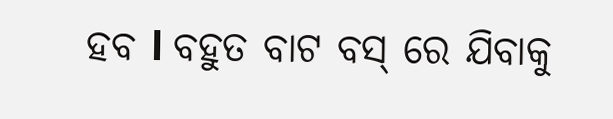ହବ l ବହୁତ ବାଟ ବସ୍ ରେ ଯିବାକୁ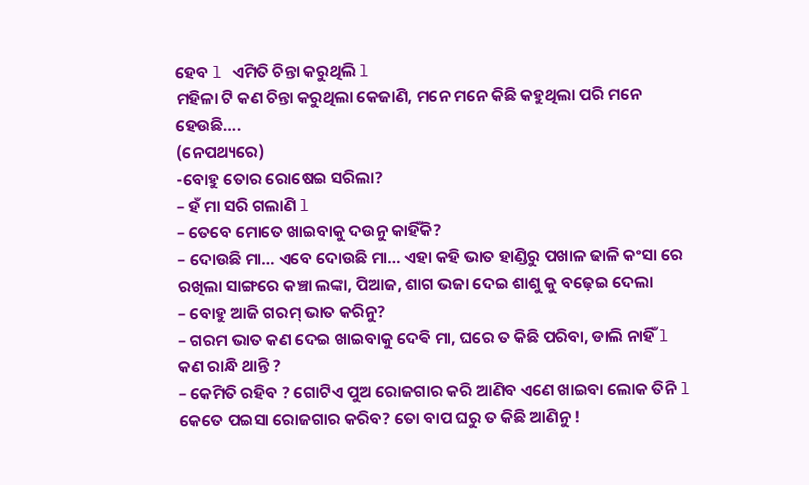ହେବ l ଏମିତି ଚିନ୍ତା କରୁଥିଲି l
ମହିଳା ଟି କଣ ଚିନ୍ତା କରୁଥିଲା କେଜାଣି, ମନେ ମନେ କିଛି କହୁଥିଲା ପରି ମନେ ହେଉଛି….
(ନେପଥ୍ୟରେ)
-ବୋହୁ ତୋର ରୋଷେଇ ସରିଲା?
– ହଁ ମା ସରି ଗଲାଣି l
– ତେବେ ମୋତେ ଖାଇବାକୁ ଦଉନୁ କାହିଁକି?
– ଦୋଉଛି ମା… ଏବେ ଦୋଉଛି ମା… ଏହା କହି ଭାତ ହାଣ୍ଡିରୁ ପଖାଳ ଢାଳି କଂସା ରେ ରଖିଲା ସାଙ୍ଗରେ କଞ୍ଚା ଲଙ୍କା, ପିଆଜ, ଶାଗ ଭଜା ଦେଇ ଶାଶୁ କୁ ବଢ଼େଇ ଦେଲା
– ବୋହୁ ଆଜି ଗରମ୍ ଭାତ କରିନୁ?
– ଗରମ ଭାତ କଣ ଦେଇ ଖାଇବାକୁ ଦେଵି ମା, ଘରେ ତ କିଛି ପରିବା, ଡାଲି ନାହିଁ l କଣ ରାନ୍ଧି ଥାନ୍ତି ?
– କେମିତି ରହିବ ? ଗୋଟିଏ ପୁଅ ରୋଜଗାର କରି ଆଣିବ ଏଣେ ଖାଇବା ଲୋକ ତିନି l କେତେ ପଇସା ରୋଜଗାର କରିବ? ତୋ ବାପ ଘରୁ ତ କିଛି ଆଣିନୁ !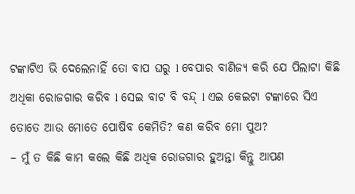ଟଙ୍କାଟିଏ ଭି ଦେଲେନାହିଁ ତୋ ବାପ ଘରୁ l ବେପାର ବାଣିଜ୍ୟ କରି ଯେ ପିଲାଟା କିଛି ଅଧିକା ରୋଜଗାର କରିବ l ସେଇ ବାଟ ବି ବନ୍ଦ୍ l ଏଇ କେଇଟା ଟଙ୍କାରେ ସିଏ ତୋତେ ଆଉ ମୋତେ ପୋଷିବ କେମିତି? କଣ କରିବ ମୋ ପୁଅ?
– ମୁଁ ତ କିଛି କାମ କଲେ କିଛି ଅଧିକ ରୋଜଗାର ହୁଅନ୍ତା କିନ୍ତୁ ଆପଣ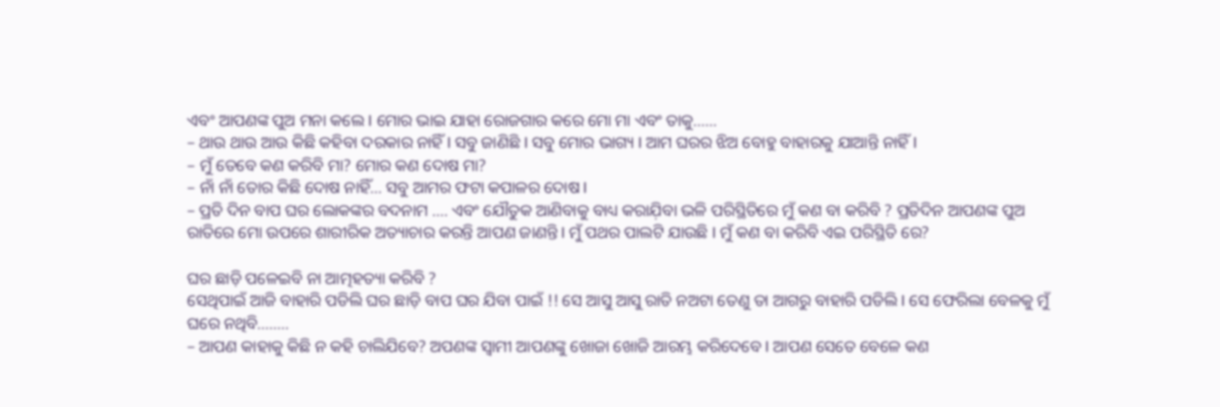ଏବଂ ଆପଣଙ୍କ ପୁଅ ମନା କଲେ l ମୋର ଭାଇ ଯାହା ରୋଜଗାର କରେ ମୋ ମା ଏବଂ ତାକୁ……
– ଥାଉ ଥାଉ ଆଉ କିଛି କହିବା ଦରକାର ନାହିଁ l ସବୁ ଜାଣିଛି l ସବୁ ମୋର ଭାଗ୍ୟ l ଆମ ଘରର ଝିଅ ବୋହୁ ବାହାରକୁ ଯାଆନ୍ତି ନାହିଁ l
– ମୁଁ ତେବେ କଣ କରିବି ମା? ମୋର କଣ ଦୋଷ ମା?
– ନାଁ ନାଁ ତୋର କିଛି ଦୋଷ ନାହିଁ… ସବୁ ଆମର ଫଟା କପାଳର ଦୋଷ l
– ପ୍ରତି ଦିନ ବାପ ଘର ଲୋକଙ୍କର ବଦନାମ …. ଏବଂ ଯୌତୁକ ଆଣିବାକୁ ବାଧ୍ୟ କରାଯ଼ିବା ଭଳି ପରିସ୍ଥିତିରେ ମୁଁ କଣ ବା କରିବି ? ପ୍ରତିଦିନ ଆପଣଙ୍କ ପୁଅ ରାତିରେ ମୋ ଉପରେ ଶାରୀରିକ ଅତ୍ୟାଚାର କରନ୍ତି ଆପଣ ଜାଣନ୍ତି l ମୁଁ ପଥର ପାଲଟି ଯାଉଛି l ମୁଁ କଣ ବା କରିବି ଏଇ ପରିସ୍ଥିତି ରେ?

ଘର ଛାଡ଼ି ପଳେଇବି ନା ଆତ୍ମହତ୍ୟା କରିବି ?
ସେଥିପାଇଁ ଆଜି ବାହାରି ପଡିଲି ଘର ଛାଡ଼ି ବାପ ଘର ଯିବା ପାଇଁ !! ସେ ଆସୁ ଆସୁ ରାତି ନଅଟା ତେଣୁ ତା ଆଗରୁ ବାହାରି ପଡିଲି l ସେ ଫେରିଲା ବେଳକୁ ମୁଁ ଘରେ ନଥିବି……..
– ଆପଣ କାହାକୁ କିଛି ନ କହି ଚାଲିଯିବେ? ଅପଣଙ୍କ ସ୍ୱାମୀ ଆପଣଙ୍କୁ ଖୋଜା ଖୋଜି ଆରମ୍ଭ କରିଦେବେ l ଆପଣ ସେତେ ବେଳେ କଣ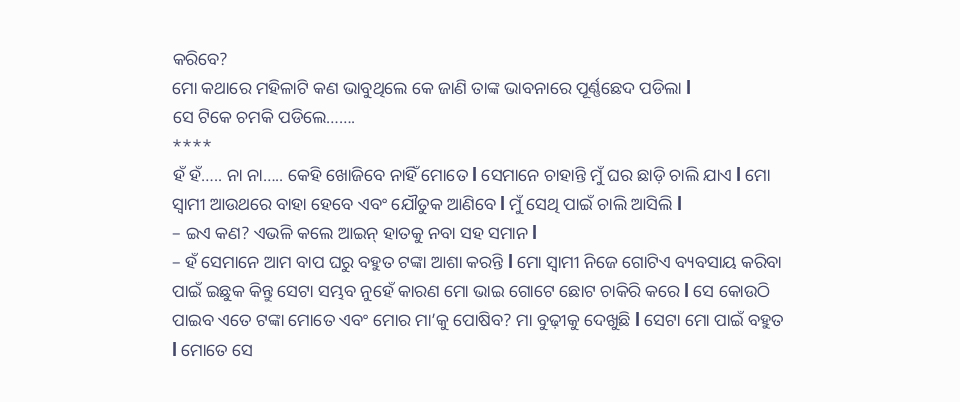କରିବେ?
ମୋ କଥାରେ ମହିଳାଟି କଣ ଭାବୁଥିଲେ କେ ଜାଣି ତାଙ୍କ ଭାବନାରେ ପୂର୍ଣ୍ଣଛେଦ ପଡିଲା l
ସେ ଟିକେ ଚମକି ପଡିଲେ…….
****
ହଁ ହଁ….. ନା ନା….. କେହି ଖୋଜିବେ ନାହିଁ ମୋତେ l ସେମାନେ ଚାହାନ୍ତି ମୁଁ ଘର ଛାଡ଼ି ଚାଲି ଯାଏ l ମୋ ସ୍ୱାମୀ ଆଉଥରେ ବାହା ହେବେ ଏବଂ ଯୌତୁକ ଆଣିବେ l ମୁଁ ସେଥି ପାଇଁ ଚାଲି ଆସିଲି l
– ଇଏ କଣ? ଏଭଳି କଲେ ଆଇନ୍ ହାତକୁ ନବା ସହ ସମାନ l
– ହଁ ସେମାନେ ଆମ ବାପ ଘରୁ ବହୁତ ଟଙ୍କା ଆଶା କରନ୍ତି l ମୋ ସ୍ୱାମୀ ନିଜେ ଗୋଟିଏ ବ୍ୟବସାୟ କରିବା ପାଇଁ ଇଛୁକ କିନ୍ତୁ ସେଟା ସମ୍ଭବ ନୁହେଁ କାରଣ ମୋ ଭାଇ ଗୋଟେ ଛୋଟ ଚାକିରି କରେ l ସେ କୋଉଠି ପାଇବ ଏତେ ଟଙ୍କା ମୋତେ ଏବଂ ମୋର ମା’କୁ ପୋଷିବ? ମା ବୁଢ଼ୀକୁ ଦେଖୁଛି l ସେଟା ମୋ ପାଇଁ ବହୁତ l ମୋତେ ସେ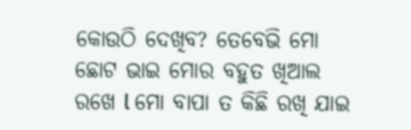କୋଉଠି ଦେଖିବ? ତେବେଭି ମୋ ଛୋଟ ଭାଇ ମୋର ବହୁତ ଖିଆଲ ରଖେ l ମୋ ବାପା ତ କିଛି ରଖି ଯାଇ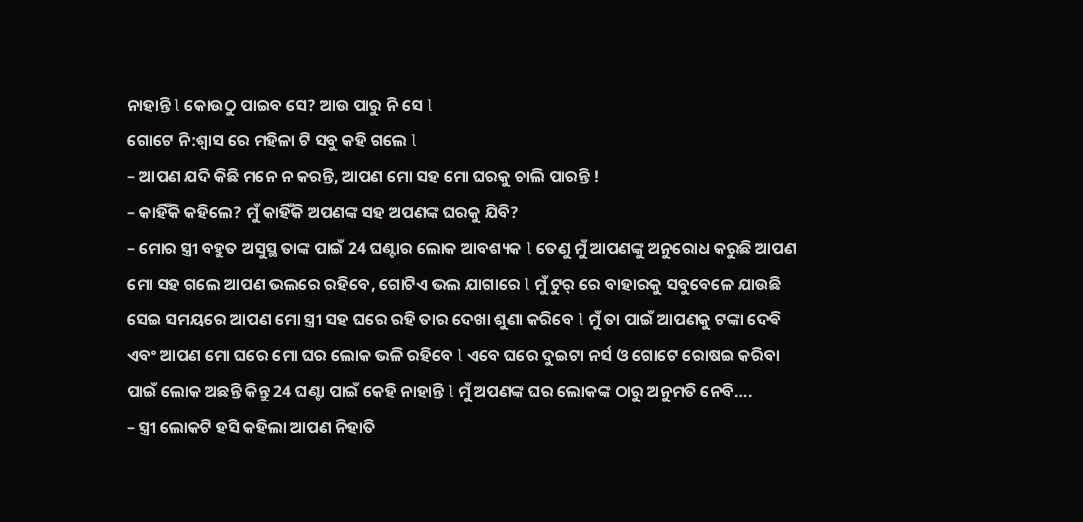ନାହାନ୍ତି l କୋଉଠୁ ପାଇବ ସେ? ଆଉ ପାରୁ ନି ସେ l
ଗୋଟେ ନି:ଶ୍ୱାସ ରେ ମହିଳା ଟି ସବୁ କହି ଗଲେ l
– ଆପଣ ଯଦି କିଛି ମନେ ନ କରନ୍ତି, ଆପଣ ମୋ ସହ ମୋ ଘରକୁ ଚାଲି ପାରନ୍ତି !
– କାହିଁକି କହିଲେ? ମୁଁ କାହିଁକି ଅପଣଙ୍କ ସହ ଅପଣଙ୍କ ଘରକୁ ଯିବି?
– ମୋର ସ୍ତ୍ରୀ ବହୁତ ଅସୁସ୍ଥ ତାଙ୍କ ପାଇଁ 24 ଘଣ୍ଟାର ଲୋକ ଆବଶ୍ୟକ l ତେଣୁ ମୁଁ ଆପଣଙ୍କୁ ଅନୁରୋଧ କରୁଛି ଆପଣ ମୋ ସହ ଗଲେ ଆପଣ ଭଲରେ ରହିବେ, ଗୋଟିଏ ଭଲ ଯାଗାରେ l ମୁଁ ଟୁର୍ ରେ ବାହାରକୁ ସବୁବେଳେ ଯାଉଛି ସେଇ ସମୟରେ ଆପଣ ମୋ ସ୍ତ୍ରୀ ସହ ଘରେ ରହି ତାର ଦେଖା ଶୁଣା କରିବେ l ମୁଁ ତା ପାଇଁ ଆପଣକୁ ଟଙ୍କା ଦେଵି ଏବଂ ଆପଣ ମୋ ଘରେ ମୋ ଘର ଲୋକ ଭଳି ରହିବେ l ଏବେ ଘରେ ଦୁଇଟା ନର୍ସ ଓ ଗୋଟେ ରୋଷଇ କରିବା ପାଇଁ ଲୋକ ଅଛନ୍ତି କିନ୍ତୁ 24 ଘଣ୍ଟା ପାଇଁ କେହି ନାହାନ୍ତି l ମୁଁ ଅପଣଙ୍କ ଘର ଲୋକଙ୍କ ଠାରୁ ଅନୁମତି ନେବି….
– ସ୍ତ୍ରୀ ଲୋକଟି ହସି କହିଲା ଆପଣ ନିହାତି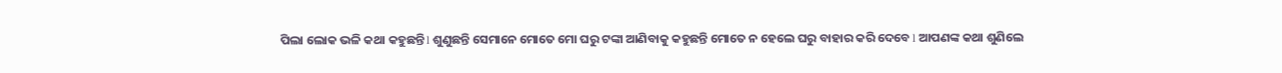ପିଲା ଲୋକ ଭଳି କଥା କହୁଛନ୍ତି l ଶୁଣୁଛନ୍ତି ସେମାନେ ମୋତେ ମୋ ଘରୁ ଟଙ୍କା ଆଣିବାକୁ କହୁଛନ୍ତି ମୋତେ ନ ହେଲେ ଘରୁ ବାହାର କରି ଦେବେ l ଆପଣଙ୍କ କଥା ଶୁଣିଲେ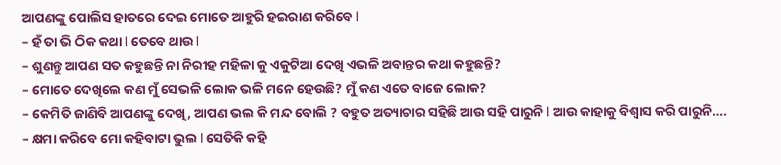ଆପଣଙ୍କୁ ପୋଲିସ ହାତରେ ଦେଇ ମୋତେ ଆହୁରି ହଇରାଣ କରିବେ l
– ହଁ ତା ଭି ଠିକ କଥା l ତେବେ ଥାଉ l
– ଶୁଣନ୍ତୁ ଆପଣ ସତ କହୁଛନ୍ତି ନା ନିରୀହ ମହିଳା କୁ ଏକୁଟିଆ ଦେଖି ଏଭଳି ଅବାନ୍ତର କଥା କହୁଛନ୍ତି?
– ମୋତେ ଦେଖିଲେ କଣ ମୁଁ ସେଭଳି ଲୋକ ଭଳି ମନେ ହେଉଛି? ମୁଁ କଣ ଏତେ ବାଜେ ଲୋକ?
– କେମିତି ଜାଣିବି ଆପଣଙ୍କୁ ଦେଖି, ଆପଣ ଭଲ କି ମନ୍ଦ ବୋଲି ? ବହୁତ ଅତ୍ୟାଚାର ସହିଛି ଆଉ ସହି ପାରୁନି l ଆଉ କାହାକୁ ବିଶ୍ୱାସ କରି ପାରୁନି….
– କ୍ଷମା କରିବେ ମୋ କହିବାଟା ଭୁଲ l ସେତିକି କହି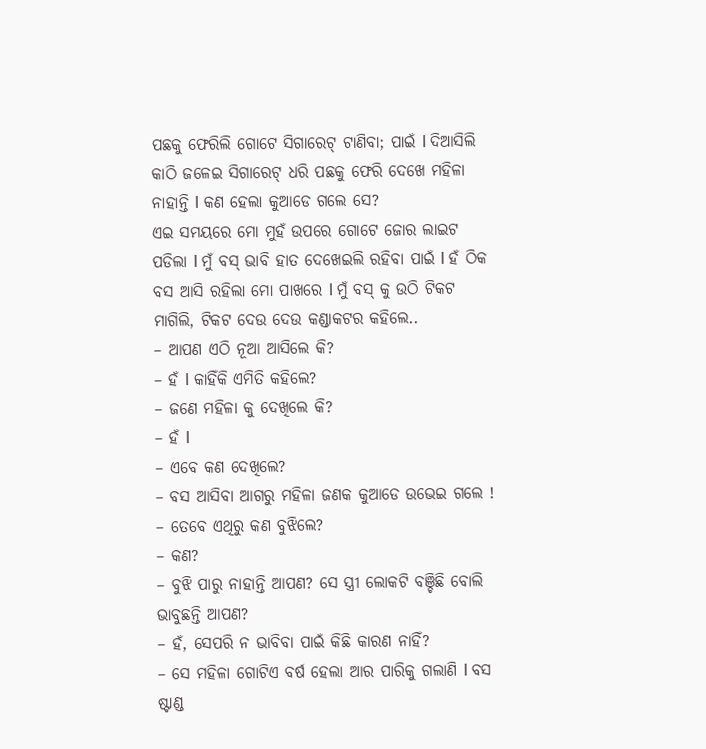ପଛକୁ ଫେରିଲି ଗୋଟେ ସିଗାରେଟ୍ ଟାଣିବା; ପାଇଁ l ଦିଆସିଲି କାଠି ଜଳେଇ ସିଗାରେଟ୍ ଧରି ପଛକୁ ଫେରି ଦେଖେ ମହିଳା ନାହାନ୍ତି l କଣ ହେଲା କୁଆଡେ ଗଲେ ସେ?
ଏଇ ସମୟରେ ମୋ ମୁହଁ ଉପରେ ଗୋଟେ ଜୋର ଲାଇଟ ପଡିଲା l ମୁଁ ବସ୍ ଭାବି ହାତ ଦେଖେଇଲି ରହିବା ପାଇଁ l ହଁ ଠିକ ବସ ଆସି ରହିଲା ମୋ ପାଖରେ l ମୁଁ ବସ୍ କୁ ଉଠି ଟିକଟ ମାଗିଲି, ଟିକଟ ଦେଉ ଦେଉ କଣ୍ଡାକଟର କହିଲେ..
– ଆପଣ ଏଠି ନୂଆ ଆସିଲେ କି?
– ହଁ l କାହିଁକି ଏମିତି କହିଲେ?
– ଜଣେ ମହିଳା କୁ ଦେଖିଲେ କି?
– ହଁ l
– ଏବେ କଣ ଦେଖିଲେ?
– ବସ ଆସିବା ଆଗରୁ ମହିଳା ଜଣକ କୁଆଡେ ଉଭେଇ ଗଲେ !
– ତେବେ ଏଥିରୁ କଣ ବୁଝିଲେ?
– କଣ?
– ବୁଝି ପାରୁ ନାହାନ୍ତି ଆପଣ? ସେ ସ୍ତ୍ରୀ ଲୋକଟି ବଞ୍ଚିଛି ବୋଲି ଭାବୁଛନ୍ତି ଆପଣ?
– ହଁ, ସେପରି ନ ଭାବିବା ପାଇଁ କିଛି କାରଣ ନାହିଁ?
– ସେ ମହିଳା ଗୋଟିଏ ବର୍ଷ ହେଲା ଆର ପାରିକୁ ଗଲାଣି l ବସ ଷ୍ଟାଣ୍ଡ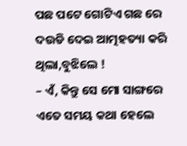ପଛ ପଟେ ଗୋଟିଏ ଗଛ ରେ ଦଉଡି ଦେଇ ଆତ୍ମହତ୍ୟା କରି ଥିଲା,ବୁଝିଲେ !
– ଏଁ, କିନ୍ତୁ ସେ ମୋ ସାଙ୍ଗରେ ଏତେ ସମୟ କଥା ହେଲେ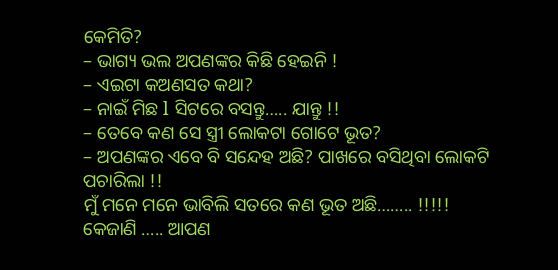କେମିତି?
– ଭାଗ୍ୟ ଭଲ ଅପଣଙ୍କର କିଛି ହେଇନି !
– ଏଇଟା କଅଣସତ କଥା?
– ନାଇଁ ମିଛ l ସିଟରେ ବସନ୍ତୁ….. ଯାନ୍ତୁ !!
– ତେବେ କଣ ସେ ସ୍ତ୍ରୀ ଲୋକଟା ଗୋଟେ ଭୂତ?
– ଅପଣଙ୍କର ଏବେ ବି ସନ୍ଦେହ ଅଛି? ପାଖରେ ବସିଥିବା ଲୋକଟି ପଚାରିଲା !!
ମୁଁ ମନେ ମନେ ଭାବିଲି ସତରେ କଣ ଭୂତ ଅଛି…….. !!!!! କେଜାଣି ….. ଆପଣ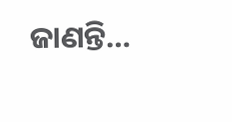ଜାଣନ୍ତି…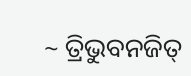~ ତ୍ରିଭୁବନଜିତ୍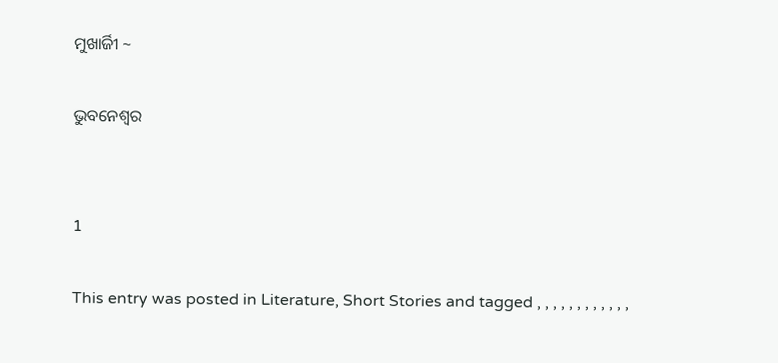ମୁଖାର୍ଜିୀ ~

ଭୁବନେଶ୍ୱର


1

This entry was posted in Literature, Short Stories and tagged , , , , , , , , , , , ,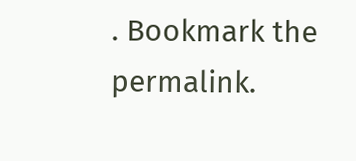. Bookmark the permalink.